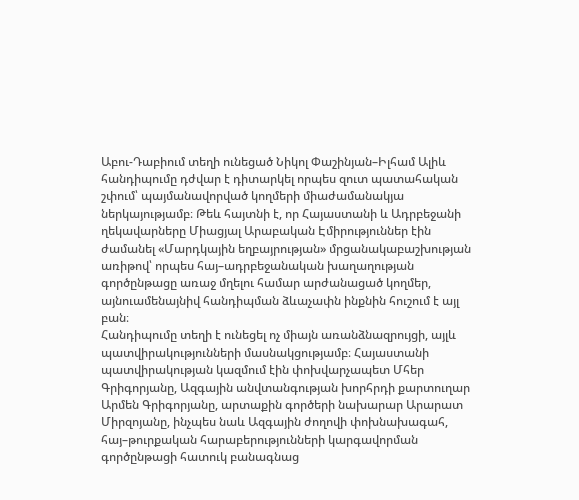Աբու-Դաբիում տեղի ունեցած Նիկոլ Փաշինյան–Իլհամ Ալիև հանդիպումը դժվար է դիտարկել որպես զուտ պատահական շփում՝ պայմանավորված կողմերի միաժամանակյա ներկայությամբ։ Թեև հայտնի է, որ Հայաստանի և Ադրբեջանի ղեկավարները Միացյալ Արաբական Էմիրություններ էին ժամանել «Մարդկային եղբայրության» մրցանակաբաշխության առիթով՝ որպես հայ–ադրբեջանական խաղաղության գործընթացը առաջ մղելու համար արժանացած կողմեր, այնուամենայնիվ հանդիպման ձևաչափն ինքնին հուշում է այլ բան։
Հանդիպումը տեղի է ունեցել ոչ միայն առանձնազրույցի, այլև պատվիրակությունների մասնակցությամբ։ Հայաստանի պատվիրակության կազմում էին փոխվարչապետ Մհեր Գրիգորյանը, Ազգային անվտանգության խորհրդի քարտուղար Արմեն Գրիգորյանը, արտաքին գործերի նախարար Արարատ Միրզոյանը, ինչպես նաև Ազգային ժողովի փոխնախագահ, հայ–թուրքական հարաբերությունների կարգավորման գործընթացի հատուկ բանագնաց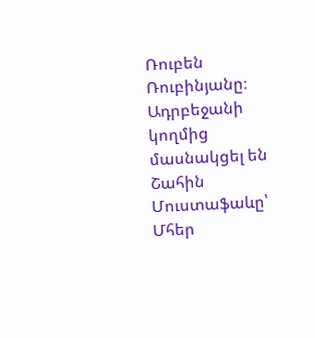Ռուբեն Ռուբինյանը։ Ադրբեջանի կողմից մասնակցել են Շահին Մուստաֆաևը՝ Մհեր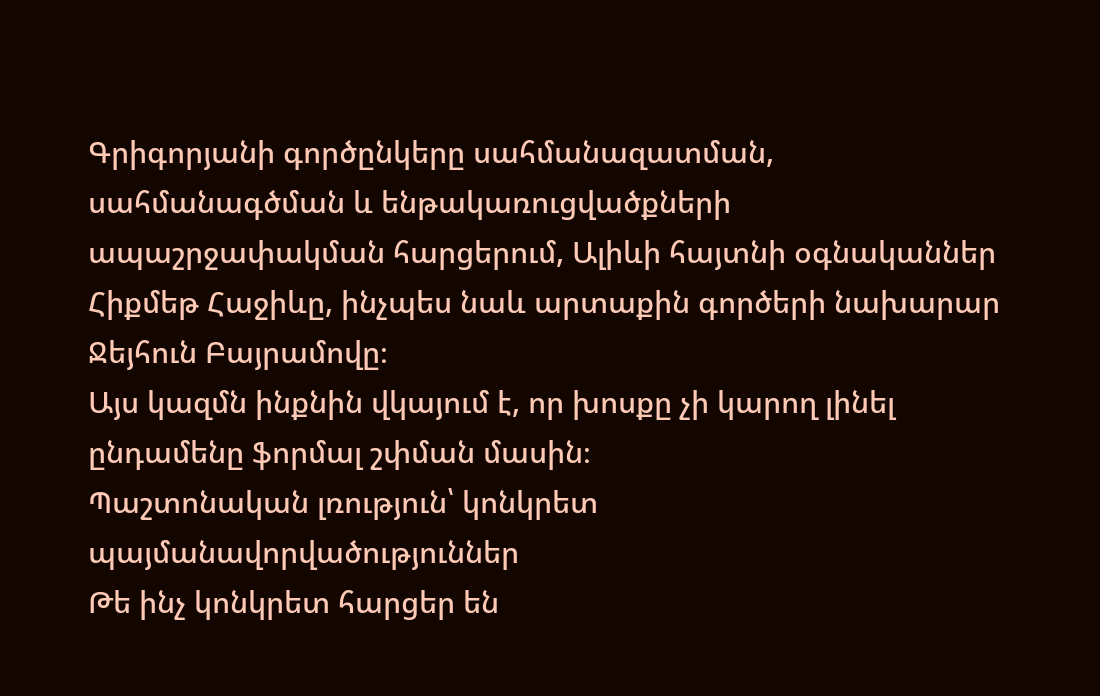Գրիգորյանի գործընկերը սահմանազատման, սահմանագծման և ենթակառուցվածքների ապաշրջափակման հարցերում, Ալիևի հայտնի օգնականներ Հիքմեթ Հաջիևը, ինչպես նաև արտաքին գործերի նախարար Ջեյհուն Բայրամովը։
Այս կազմն ինքնին վկայում է, որ խոսքը չի կարող լինել ընդամենը ֆորմալ շփման մասին։
Պաշտոնական լռություն՝ կոնկրետ պայմանավորվածություններ
Թե ինչ կոնկրետ հարցեր են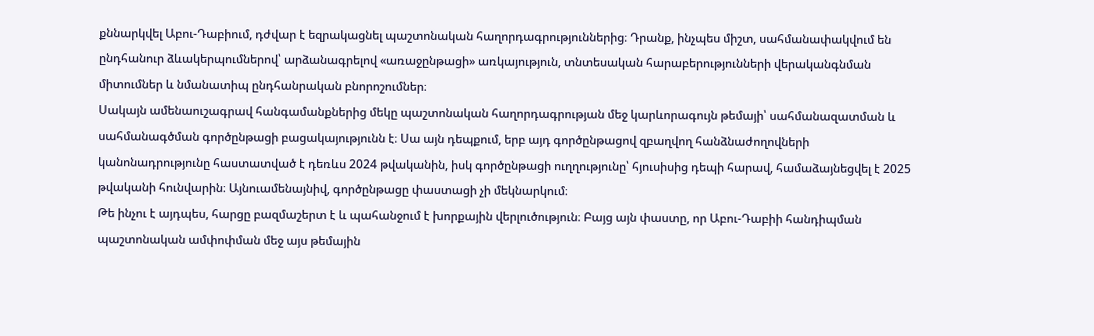քննարկվել Աբու-Դաբիում, դժվար է եզրակացնել պաշտոնական հաղորդագրություններից։ Դրանք, ինչպես միշտ, սահմանափակվում են ընդհանուր ձևակերպումներով՝ արձանագրելով «առաջընթացի» առկայություն, տնտեսական հարաբերությունների վերականգնման միտումներ և նմանատիպ ընդհանրական բնորոշումներ։
Սակայն ամենաուշագրավ հանգամանքներից մեկը պաշտոնական հաղորդագրության մեջ կարևորագույն թեմայի՝ սահմանազատման և սահմանագծման գործընթացի բացակայությունն է։ Սա այն դեպքում, երբ այդ գործընթացով զբաղվող հանձնաժողովների կանոնադրությունը հաստատված է դեռևս 2024 թվականին, իսկ գործընթացի ուղղությունը՝ հյուսիսից դեպի հարավ, համաձայնեցվել է 2025 թվականի հունվարին։ Այնուամենայնիվ, գործընթացը փաստացի չի մեկնարկում։
Թե ինչու է այդպես, հարցը բազմաշերտ է և պահանջում է խորքային վերլուծություն։ Բայց այն փաստը, որ Աբու-Դաբիի հանդիպման պաշտոնական ամփոփման մեջ այս թեմային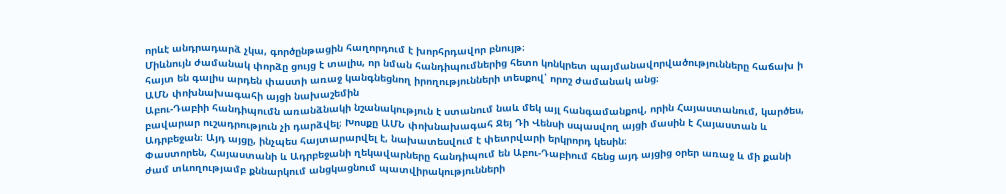որևէ անդրադարձ չկա, գործընթացին հաղորդում է խորհրդավոր բնույթ։
Միևնույն ժամանակ փորձը ցույց է տալիս, որ նման հանդիպումներից հետո կոնկրետ պայմանավորվածությունները հաճախ ի հայտ են գալիս արդեն փաստի առաջ կանգնեցնող իրողությունների տեսքով՝ որոշ ժամանակ անց։
ԱՄՆ փոխնախագահի այցի նախաշեմին
Աբու-Դաբիի հանդիպումն առանձնակի նշանակություն է ստանում նաև մեկ այլ հանգամանքով, որին Հայաստանում, կարծես, բավարար ուշադրություն չի դարձվել։ Խոսքը ԱՄՆ փոխնախագահ Ջեյ Դի Վենսի սպասվող այցի մասին է Հայաստան և Ադրբեջան։ Այդ այցը, ինչպես հայտարարվել է, նախատեսվում է փետրվարի երկրորդ կեսին։
Փաստորեն, Հայաստանի և Ադրբեջանի ղեկավարները հանդիպում են Աբու-Դաբիում հենց այդ այցից օրեր առաջ և մի քանի ժամ տևողությամբ քննարկում անցկացնում պատվիրակությունների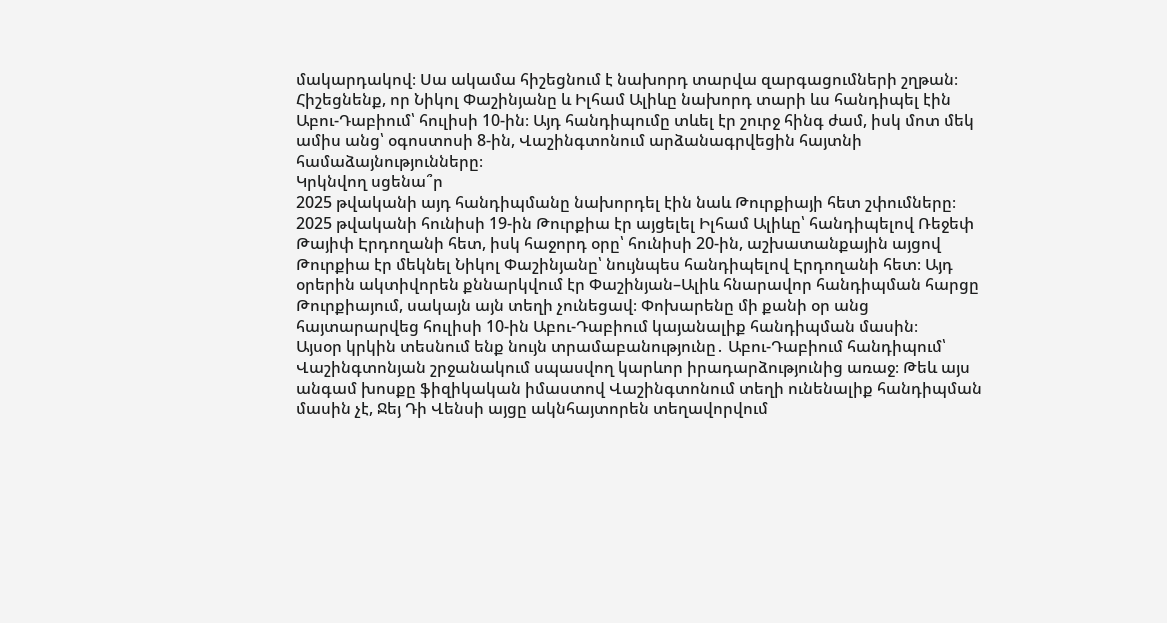մակարդակով։ Սա ակամա հիշեցնում է նախորդ տարվա զարգացումների շղթան։
Հիշեցնենք, որ Նիկոլ Փաշինյանը և Իլհամ Ալիևը նախորդ տարի ևս հանդիպել էին Աբու-Դաբիում՝ հուլիսի 10-ին։ Այդ հանդիպումը տևել էր շուրջ հինգ ժամ, իսկ մոտ մեկ ամիս անց՝ օգոստոսի 8-ին, Վաշինգտոնում արձանագրվեցին հայտնի համաձայնությունները։
Կրկնվող սցենա՞ր
2025 թվականի այդ հանդիպմանը նախորդել էին նաև Թուրքիայի հետ շփումները։ 2025 թվականի հունիսի 19-ին Թուրքիա էր այցելել Իլհամ Ալիևը՝ հանդիպելով Ռեջեփ Թայիփ Էրդողանի հետ, իսկ հաջորդ օրը՝ հունիսի 20-ին, աշխատանքային այցով Թուրքիա էր մեկնել Նիկոլ Փաշինյանը՝ նույնպես հանդիպելով Էրդողանի հետ։ Այդ օրերին ակտիվորեն քննարկվում էր Փաշինյան–Ալիև հնարավոր հանդիպման հարցը Թուրքիայում, սակայն այն տեղի չունեցավ։ Փոխարենը մի քանի օր անց հայտարարվեց հուլիսի 10-ին Աբու-Դաբիում կայանալիք հանդիպման մասին։
Այսօր կրկին տեսնում ենք նույն տրամաբանությունը․ Աբու-Դաբիում հանդիպում՝ Վաշինգտոնյան շրջանակում սպասվող կարևոր իրադարձությունից առաջ։ Թեև այս անգամ խոսքը ֆիզիկական իմաստով Վաշինգտոնում տեղի ունենալիք հանդիպման մասին չէ, Ջեյ Դի Վենսի այցը ակնհայտորեն տեղավորվում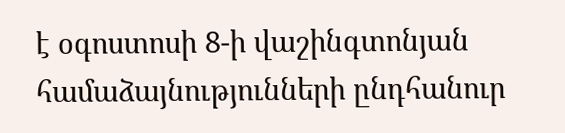է օգոստոսի 8-ի վաշինգտոնյան համաձայնությունների ընդհանուր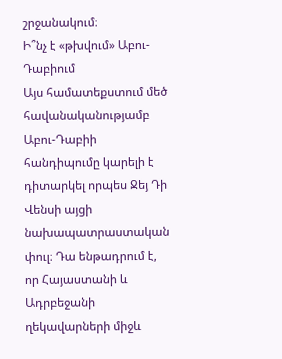շրջանակում։
Ի՞նչ է «թխվում» Աբու-Դաբիում
Այս համատեքստում մեծ հավանականությամբ Աբու-Դաբիի հանդիպումը կարելի է դիտարկել որպես Ջեյ Դի Վենսի այցի նախապատրաստական փուլ։ Դա ենթադրում է, որ Հայաստանի և Ադրբեջանի ղեկավարների միջև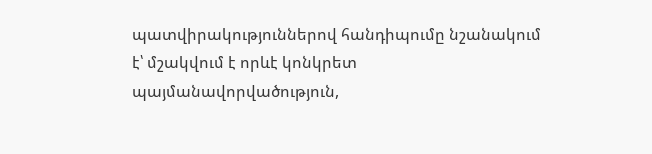պատվիրակություններով հանդիպումը նշանակում է՝ մշակվում է որևէ կոնկրետ պայմանավորվածություն,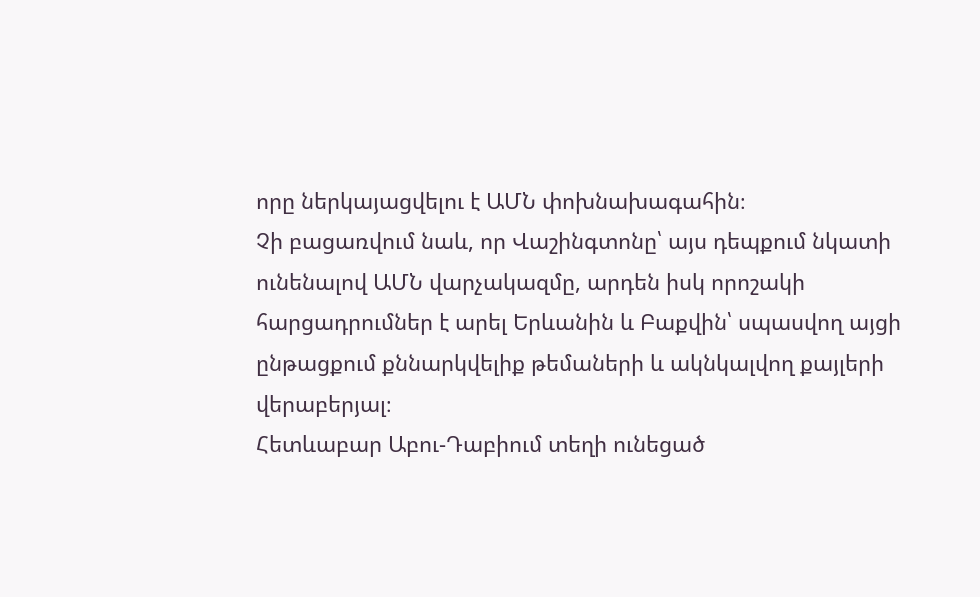որը ներկայացվելու է ԱՄՆ փոխնախագահին։
Չի բացառվում նաև, որ Վաշինգտոնը՝ այս դեպքում նկատի ունենալով ԱՄՆ վարչակազմը, արդեն իսկ որոշակի հարցադրումներ է արել Երևանին և Բաքվին՝ սպասվող այցի ընթացքում քննարկվելիք թեմաների և ակնկալվող քայլերի վերաբերյալ։
Հետևաբար Աբու-Դաբիում տեղի ունեցած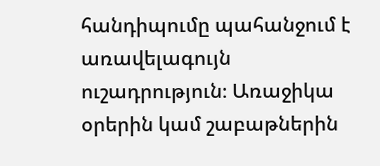հանդիպումը պահանջում է առավելագույն ուշադրություն։ Առաջիկա օրերին կամ շաբաթներին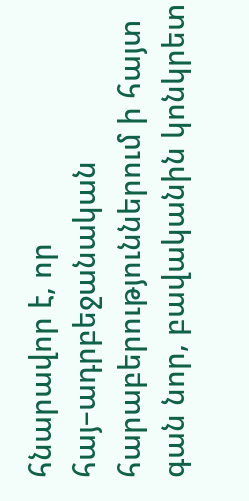հնարավոր է, որ հայ–ադրբեջանական հարաբերություններում ի հայտ գան նոր, բավականին կոնկրետ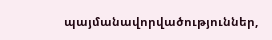պայմանավորվածություններ,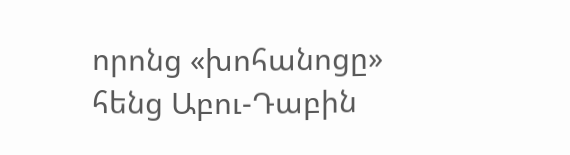որոնց «խոհանոցը» հենց Աբու-Դաբին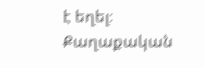է եղել։
Քաղաքական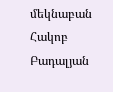մեկնաբան Հակոբ Բադալյան